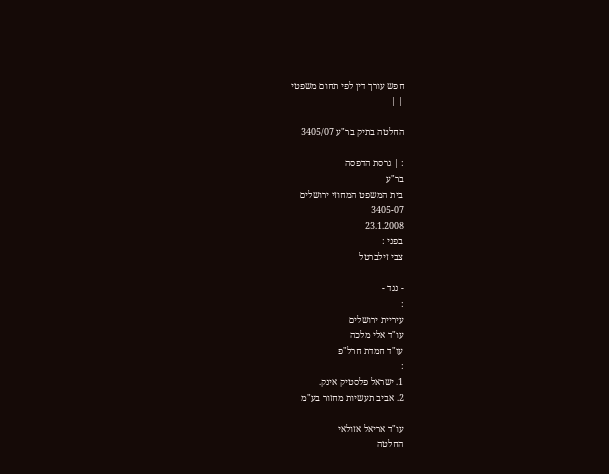חפש עורך דין לפי תחום משפטי
| |

החלטה בתיק בר"ע 3405/07

: | גרסת הדפסה
בר"ע
בית המשפט המחוזי ירושלים
3405-07
23.1.2008
בפני :
צבי זילברטל

- נגד -
:
עיריית ירושלים
עו"ד אלי מלכה
עו"ד חמדת חרל"פ
:
1. ישראל פלסטיק אינק.
2. אביב תעשיות מחזור בע"מ

עו"ד אריאל אזולאי
החלטה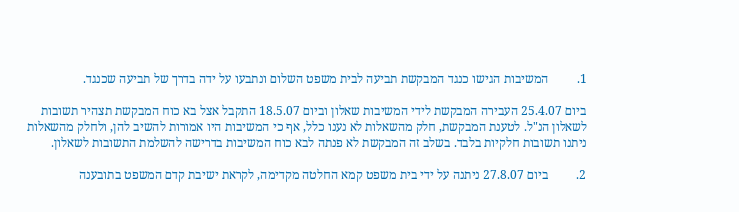1.         המשיבות הגישו כנגד המבקשת תביעה לבית משפט השלום ונתבעו על ידה בדרך של תביעה שכנגד.

ביום 25.4.07 העבירה המבקשת לידי המשיבות שאלון וביום 18.5.07 התקבל אצל בא כוח המבקשת תצהיר תשובות לשאלון הנ"ל. לטענת המבקשת, חלק מהשאלות לא נענו כלל, אף כי המשיבות היו אמורות להשיב להן, ולחלק מהשאלות ניתנו תשובות חלקיות בלבד. בשלב זה המבקשת לא פנתה לבא כוח המשיבות בדרישה להשלמת התשובות לשאלון.

2.         ביום 27.8.07 ניתנה על ידי בית משפט קמא החלטה מקדימה, לקראת ישיבת קדם המשפט בתובענה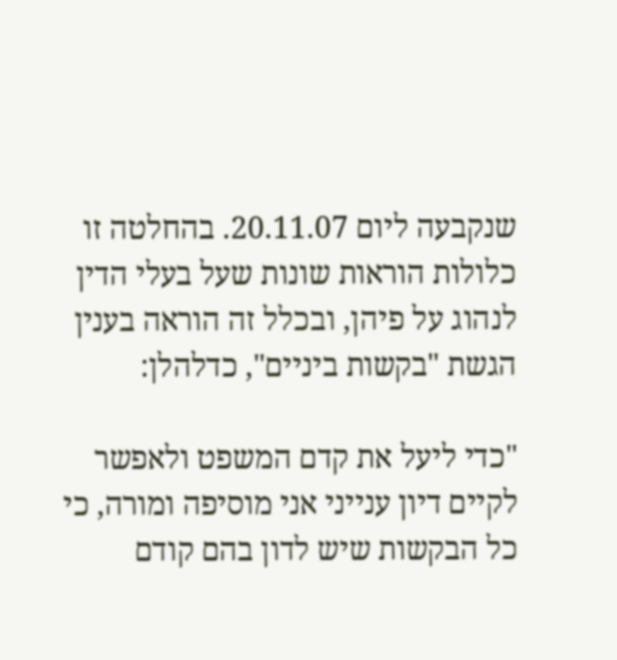שנקבעה ליום 20.11.07. בהחלטה זו כלולות הוראות שונות שעל בעלי הדין לנהוג על פיהן, ובכלל זה הוראה בענין הגשת "בקשות ביניים", כדלהלן:

"כדי ליעל את קדם המשפט ולאפשר לקיים דיון ענייני אני מוסיפה ומורה, כי כל הבקשות שיש לדון בהם קודם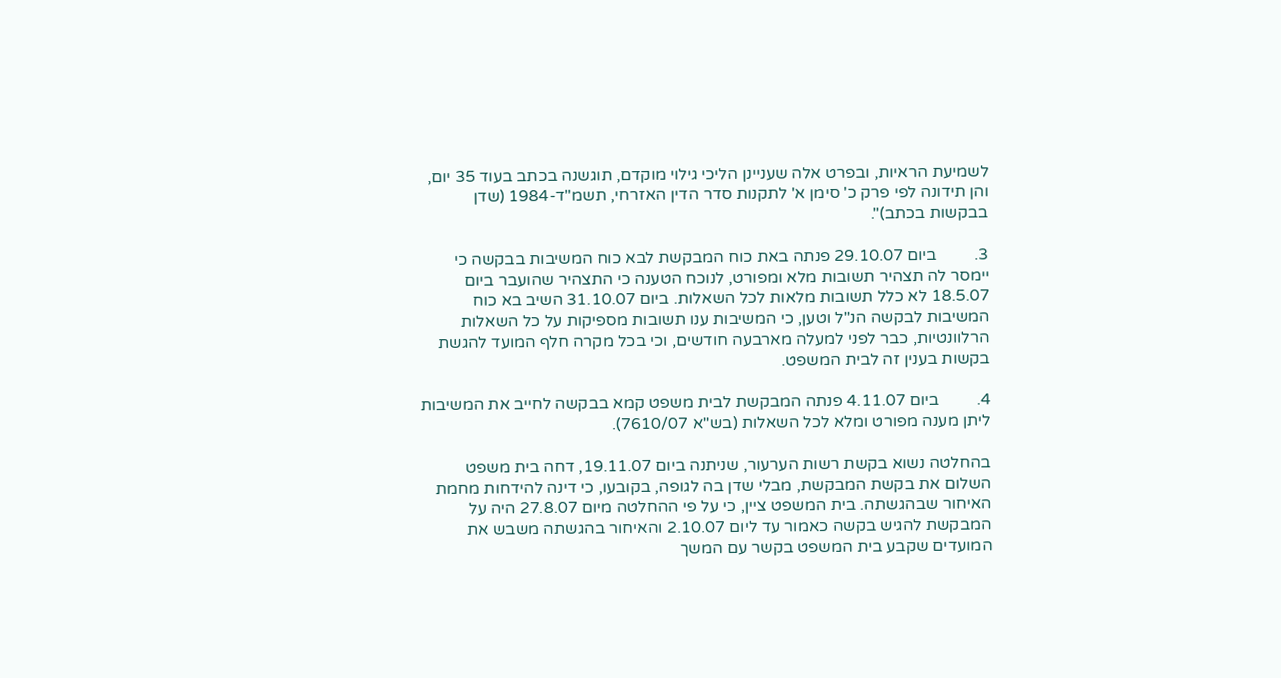לשמיעת הראיות, ובפרט אלה שעניינן הליכי גילוי מוקדם, תוגשנה בכתב בעוד 35 יום, והן תידונה לפי פרק כ' סימן א' לתקנות סדר הדין האזרחי, תשמ"ד-1984 (שדן בבקשות בכתב)".

3.         ביום 29.10.07 פנתה באת כוח המבקשת לבא כוח המשיבות בבקשה כי יימסר לה תצהיר תשובות מלא ומפורט, לנוכח הטענה כי התצהיר שהועבר ביום 18.5.07 לא כלל תשובות מלאות לכל השאלות. ביום 31.10.07 השיב בא כוח המשיבות לבקשה הנ"ל וטען, כי המשיבות ענו תשובות מספיקות על כל השאלות הרלוונטיות, כבר לפני למעלה מארבעה חודשים, וכי בכל מקרה חלף המועד להגשת בקשות בענין זה לבית המשפט.

4.         ביום 4.11.07 פנתה המבקשת לבית משפט קמא בבקשה לחייב את המשיבות ליתן מענה מפורט ומלא לכל השאלות (בש"א 7610/07).

בהחלטה נשוא בקשת רשות הערעור, שניתנה ביום 19.11.07, דחה בית משפט השלום את בקשת המבקשת, מבלי שדן בה לגופה, בקובעו, כי דינה להידחות מחמת האיחור שבהגשתה. בית המשפט ציין, כי על פי ההחלטה מיום 27.8.07 היה על המבקשת להגיש בקשה כאמור עד ליום 2.10.07 והאיחור בהגשתה משבש את המועדים שקבע בית המשפט בקשר עם המשך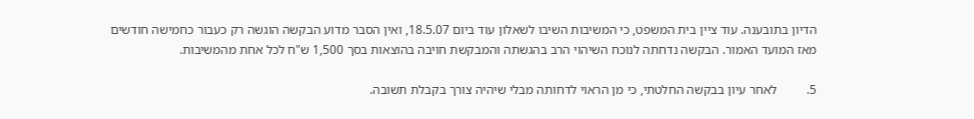הדיון בתובענה. עוד ציין בית המשפט, כי המשיבות השיבו לשאלון עוד ביום 18.5.07, ואין הסבר מדוע הבקשה הוגשה רק כעבור כחמישה חודשים מאז המועד האמור. הבקשה נדחתה לנוכח השיהוי הרב בהגשתה והמבקשת חויבה בהוצאות בסך 1,500 ש"ח לכל אחת מהמשיבות.

5.         לאחר עיון בבקשה החלטתי, כי מן הראוי לדחותה מבלי שיהיה צורך בקבלת תשובה.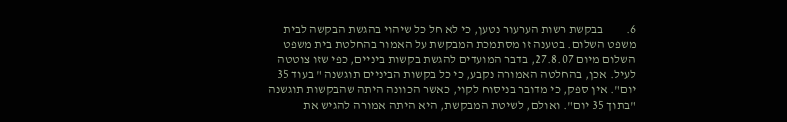6.         בבקשת רשות הערעור נטען, כי לא חל כל שיהוי בהגשת הבקשה לבית משפט השלום. בטענה זו מסתמכת המבקשת על האמור בהחלטת בית משפט השלום מיום 27.8.07, בדבר המועדים להגשת בקשות ביניים, כפי שזו צוטטה לעיל. אכן, בהחלטה האמורה נקבע, כי כל בקשות הביניים תוגשנה " בעוד 35 יום". אין ספק, כי מדובר בניסוח לקוי, כאשר הכוונה היתה שהבקשות תוגשנה "בתוך 35 יום". ואולם, לשיטת המבקשת, היא היתה אמורה להגיש את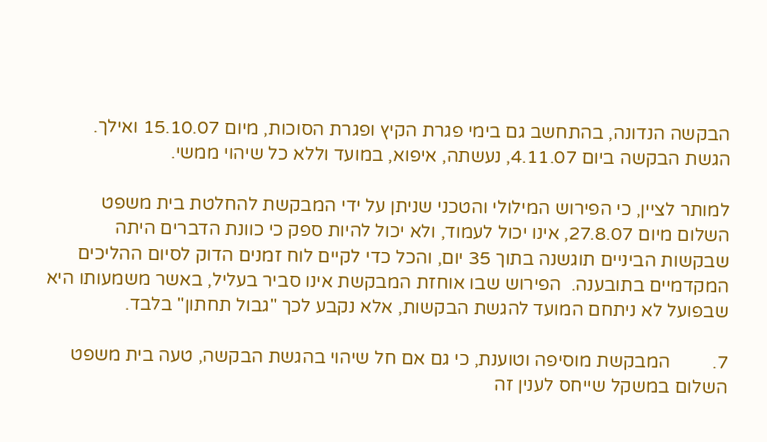הבקשה הנדונה, בהתחשב גם בימי פגרת הקיץ ופגרת הסוכות, מיום 15.10.07 ואילך. הגשת הבקשה ביום 4.11.07, נעשתה, איפוא, במועד וללא כל שיהוי ממשי.

למותר לציין, כי הפירוש המילולי והטכני שניתן על ידי המבקשת להחלטת בית משפט השלום מיום 27.8.07, אינו יכול לעמוד, ולא יכול להיות ספק כי כוונת הדברים היתה שבקשות הביניים תוגשנה בתוך 35 יום, והכל כדי לקיים לוח זמנים הדוק לסיום ההליכים המקדמיים בתובענה.  הפירוש שבו אוחזת המבקשת אינו סביר בעליל, באשר משמעותו היא שבפועל לא ניתחם המועד להגשת הבקשות, אלא נקבע לכך "גבול תחתון" בלבד.

7.         המבקשת מוסיפה וטוענת, כי גם אם חל שיהוי בהגשת הבקשה, טעה בית משפט השלום במשקל שייחס לענין זה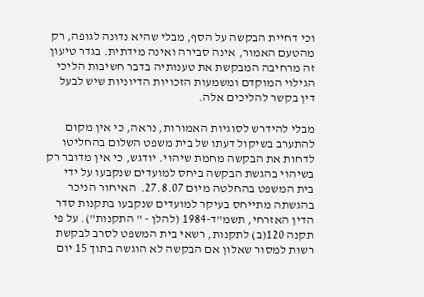וכי דחיית הבקשה על הסף, מבלי שהיא נדונה לגופה, רק מהטעם האמור, אינה סבירה ואינה מידתית. בגדר טיעון זה מרחיבה המבקשת את טענותיה בדבר חשיבות הליכי הגילוי המוקדם ומשמעות הזכויות הדיוניות שיש לבעל דין בקשר להליכים אלה.

מבלי להידרש לסוגיות האמורות, נראה, כי אין מקום להתערב בשיקול דעתו של בית משפט השלום בהחליטו לדחות את הבקשה מחמת שיהוי. יודגש, כי אין מדובר רק בשיהוי בהגשת הבקשה ביחס למועדים שנקבעו על ידי בית המשפט בהחלטה מיום 27.8.07.  האיחור הניכר בהגשתה מתייחס בעיקר למועדים שנקבעו בתקנות סדר הדין האזרחי, תשמ"ד-1984 (להלן - " התקנות"). על פי תקנה 120(ב) לתקנות, רשאי בית המשפט לסרב לבקשת רשות למסור שאלון אם הבקשה לא הוגשה בתוך 15 יום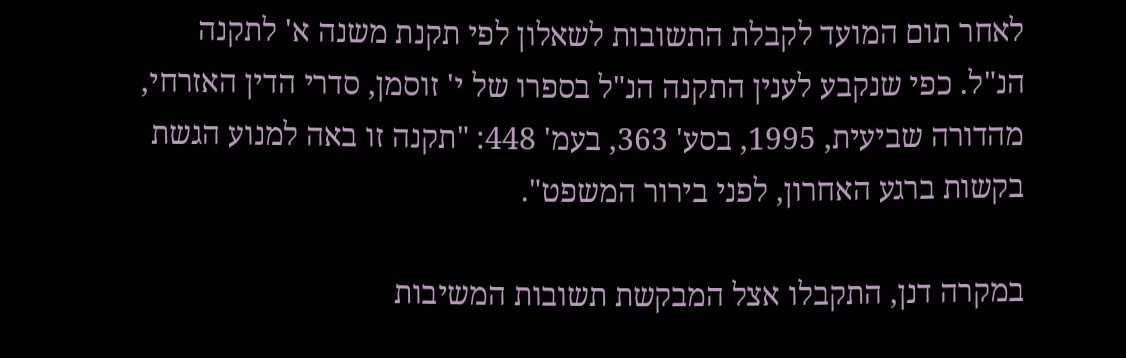לאחר תום המועד לקבלת התשובות לשאלון לפי תקנת משנה א' לתקנה הנ"ל. כפי שנקבע לענין התקנה הנ"ל בספרו של י' זוסמן, סדרי הדין האזרחי, מהדורה שביעית, 1995, בסע' 363, בעמ' 448: "תקנה זו באה למנוע הגשת בקשות ברגע האחרון, לפני בירור המשפט".

במקרה דנן, התקבלו אצל המבקשת תשובות המשיבות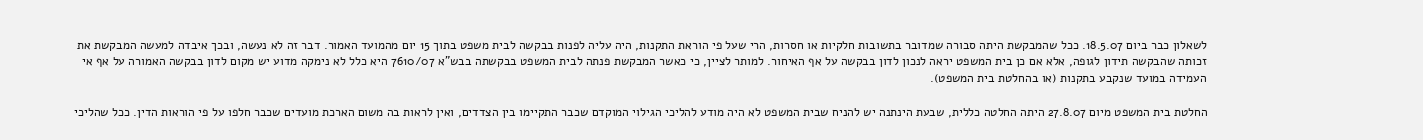לשאלון כבר ביום 18.5.07. ככל שהמבקשת היתה סבורה שמדובר בתשובות חלקיות או חסרות, הרי שעל פי הוראת התקנות, היה עליה לפנות בבקשה לבית משפט בתוך 15 יום מהמועד האמור. דבר זה לא נעשה, ובכך איבדה למעשה המבקשת את זכותה שהבקשה תידון לגופה, אלא אם כן בית המשפט יראה לנכון לדון בבקשה על אף האיחור. למותר לציין, כי כאשר המבקשת פנתה לבית המשפט בבקשתה בבש"א 7610/07 היא כלל לא נימקה מדוע יש מקום לדון בבקשה האמורה על אף אי העמידה במועד שנקבע בתקנות (או בהחלטת בית המשפט).

החלטת בית המשפט מיום 27.8.07 היתה החלטה כללית, שבעת הינתנה יש להניח שבית המשפט לא היה מודע להליכי הגילוי המוקדם שכבר התקיימו בין הצדדים, ואין לראות בה משום הארכת מועדים שכבר חלפו על פי הוראות הדין. ככל שהליכי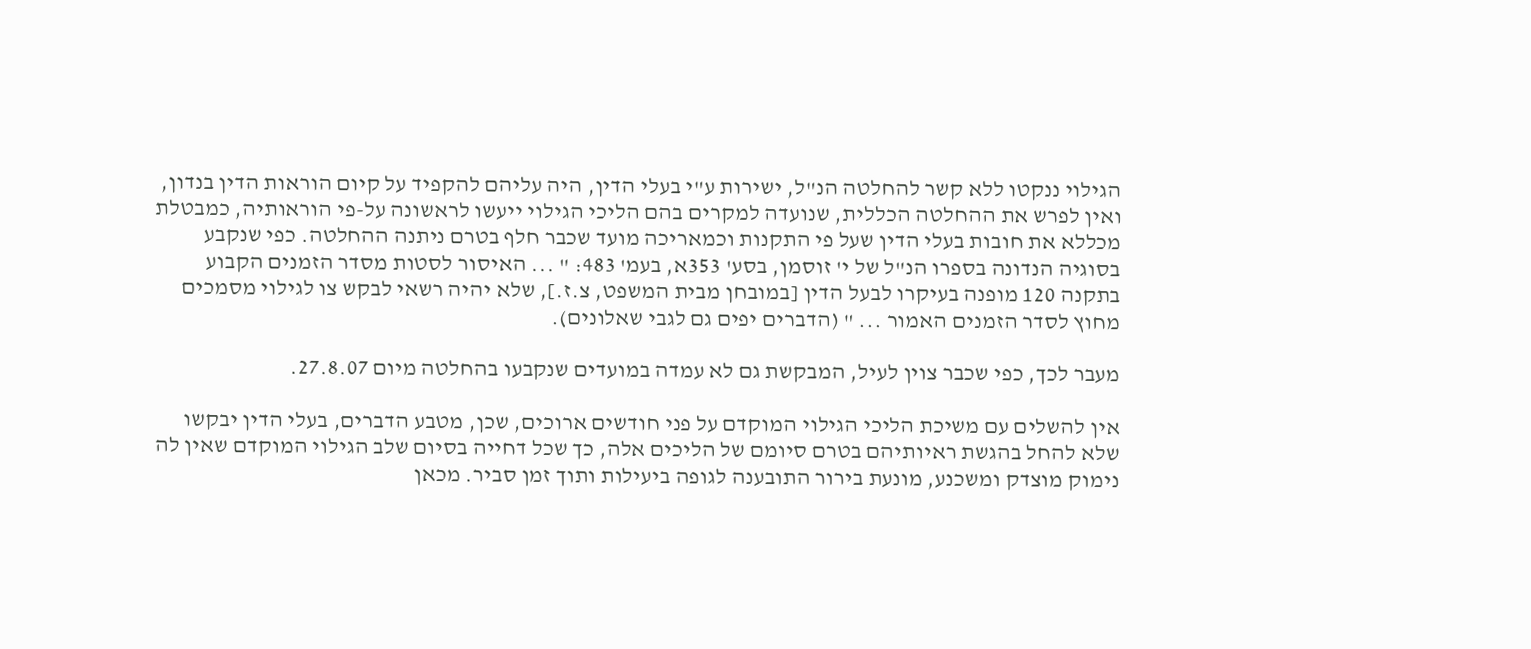הגילוי ננקטו ללא קשר להחלטה הנ"ל, ישירות ע"י בעלי הדין, היה עליהם להקפיד על קיום הוראות הדין בנדון, ואין לפרש את ההחלטה הכללית, שנועדה למקרים בהם הליכי הגילוי ייעשו לראשונה על-פי הוראותיה, כמבטלת מכללא את חובות בעלי הדין שעל פי התקנות וכמאריכה מועד שכבר חלף בטרם ניתנה ההחלטה. כפי שנקבע בסוגיה הנדונה בספרו הנ"ל של י' זוסמן, בסע' 353א, בעמ' 483: " ... האיסור לסטות מסדר הזמנים הקבוע בתקנה 120 מופנה בעיקרו לבעל הדין [במובחן מבית המשפט, צ.ז.], שלא יהיה רשאי לבקש צו לגילוי מסמכים מחוץ לסדר הזמנים האמור ... " (הדברים יפים גם לגבי שאלונים).

מעבר לכך, כפי שכבר צוין לעיל, המבקשת גם לא עמדה במועדים שנקבעו בהחלטה מיום 27.8.07.

אין להשלים עם משיכת הליכי הגילוי המוקדם על פני חודשים ארוכים, שכן, מטבע הדברים, בעלי הדין יבקשו שלא להחל בהגשת ראיותיהם בטרם סיומם של הליכים אלה, כך שכל דחייה בסיום שלב הגילוי המוקדם שאין לה נימוק מוצדק ומשכנע, מונעת בירור התובענה לגופה ביעילות ותוך זמן סביר. מכאן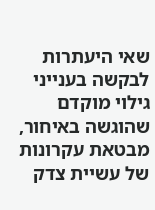שאי היעתרות לבקשה בענייני גילוי מוקדם שהוגשה באיחור, מבטאת עקרונות של עשיית צדק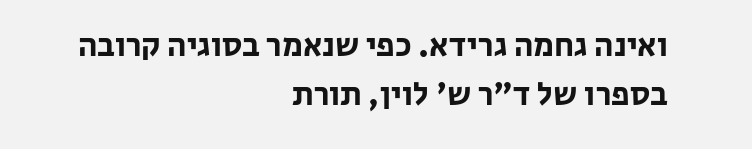ואינה גחמה גרידא. כפי שנאמר בסוגיה קרובה בספרו של ד"ר ש' לוין, תורת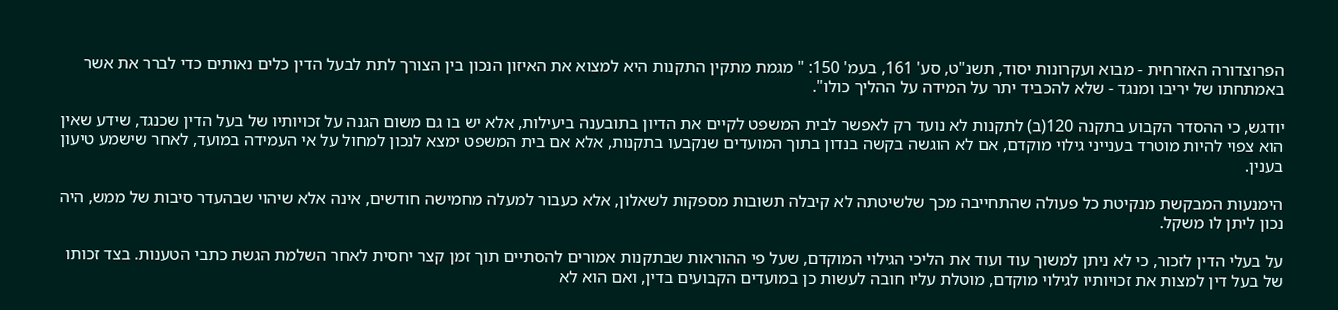הפרוצדורה האזרחית - מבוא ועקרונות יסוד, תשנ"ט, סע' 161, בעמ' 150: " מגמת מתקין התקנות היא למצוא את האיזון הנכון בין הצורך לתת לבעל הדין כלים נאותים כדי לברר את אשר באמתחתו של יריבו ומנגד - שלא להכביד יתר על המידה על ההליך כולו".

יודגש, כי ההסדר הקבוע בתקנה 120(ב) לתקנות לא נועד רק לאפשר לבית המשפט לקיים את הדיון בתובענה ביעילות, אלא יש בו גם משום הגנה על זכויותיו של בעל הדין שכנגד, שידע שאין הוא צפוי להיות מוטרד בענייני גילוי מוקדם, אם לא הוגשה בקשה בנדון בתוך המועדים שנקבעו בתקנות, אלא אם בית המשפט ימצא לנכון למחול על אי העמידה במועד, לאחר שישמע טיעון בענין.

הימנעות המבקשת מנקיטת כל פעולה שהתחייבה מכך שלשיטתה לא קיבלה תשובות מספקות לשאלון, אלא כעבור למעלה מחמישה חודשים, אינה אלא שיהוי שבהעדר סיבות של ממש, היה נכון ליתן לו משקל.

על בעלי הדין לזכור, כי לא ניתן למשוך עוד ועוד את הליכי הגילוי המוקדם, שעל פי ההוראות שבתקנות אמורים להסתיים תוך זמן קצר יחסית לאחר השלמת הגשת כתבי הטענות. בצד זכותו של בעל דין למצות את זכויותיו לגילוי מוקדם, מוטלת עליו חובה לעשות כן במועדים הקבועים בדין, ואם הוא לא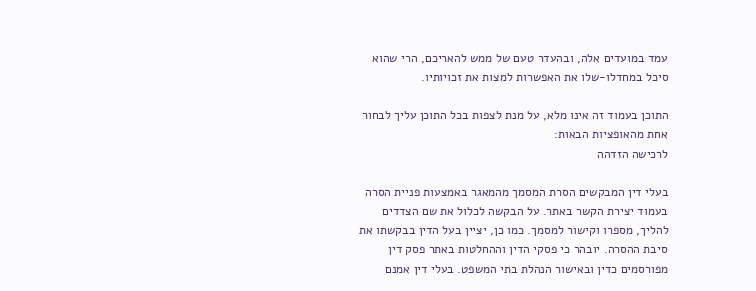עמד במועדים אלה, ובהעדר טעם של ממש להאריכם, הרי שהוא סיכל במחדלו-שלו את האפשרות למצות את זכויותיו.

התוכן בעמוד זה אינו מלא, על מנת לצפות בכל התוכן עליך לבחור אחת מהאופציות הבאות:
לרכישה הזדהה

בעלי דין המבקשים הסרת המסמך מהמאגר באמצעות פניית הסרה בעמוד יצירת הקשר באתר. על הבקשה לכלול את שם הצדדים להליך, מספרו וקישור למסמך. כמו כן, יציין בעל הדין בבקשתו את סיבת ההסרה. יובהר כי פסקי הדין וההחלטות באתר פסק דין מפורסמים כדין ובאישור הנהלת בתי המשפט. בעלי דין אמנם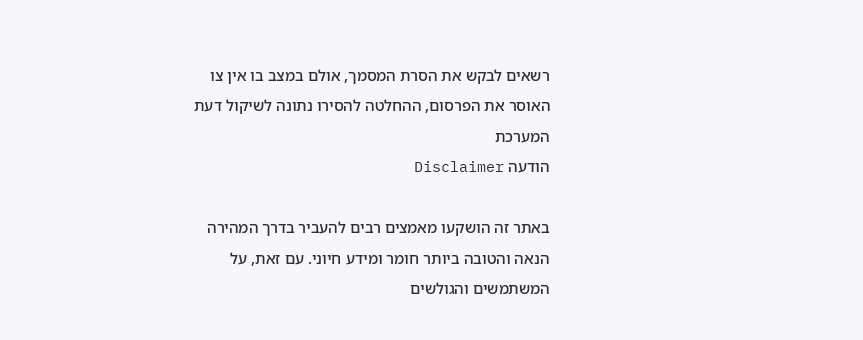רשאים לבקש את הסרת המסמך, אולם במצב בו אין צו האוסר את הפרסום, ההחלטה להסירו נתונה לשיקול דעת המערכת
הודעה Disclaimer

באתר זה הושקעו מאמצים רבים להעביר בדרך המהירה הנאה והטובה ביותר חומר ומידע חיוני. עם זאת, על המשתמשים והגולשים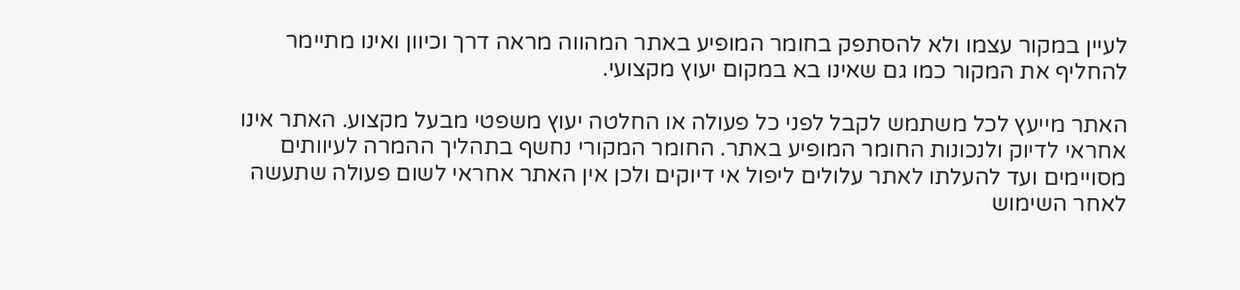לעיין במקור עצמו ולא להסתפק בחומר המופיע באתר המהווה מראה דרך וכיוון ואינו מתיימר להחליף את המקור כמו גם שאינו בא במקום יעוץ מקצועי.

האתר מייעץ לכל משתמש לקבל לפני כל פעולה או החלטה יעוץ משפטי מבעל מקצוע. האתר אינו אחראי לדיוק ולנכונות החומר המופיע באתר. החומר המקורי נחשף בתהליך ההמרה לעיוותים מסויימים ועד להעלתו לאתר עלולים ליפול אי דיוקים ולכן אין האתר אחראי לשום פעולה שתעשה לאחר השימוש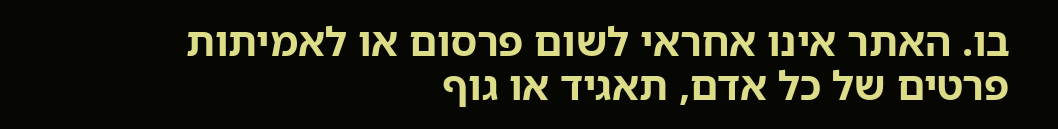בו. האתר אינו אחראי לשום פרסום או לאמיתות פרטים של כל אדם, תאגיד או גוף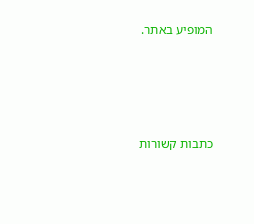המופיע באתר.




כתבות קשורות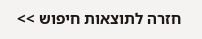חזרה לתוצאות חיפוש >>